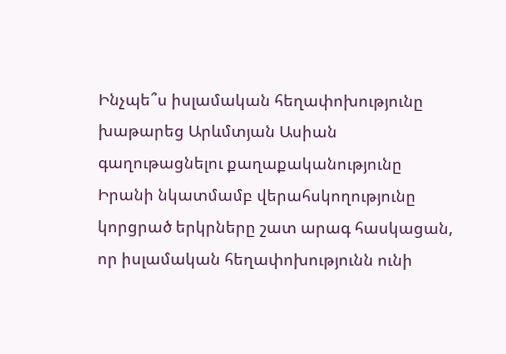Ինչպե՞ս իսլամական հեղափոխությունը խաթարեց Արևմտյան Ասիան գաղութացնելու քաղաքականությունը
Իրանի նկատմամբ վերահսկողությունը կորցրած երկրները շատ արագ հասկացան, որ իսլամական հեղափոխությունն ունի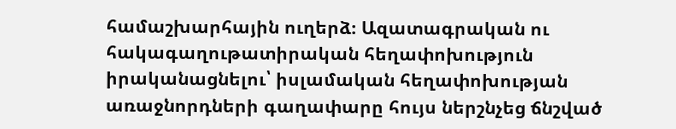համաշխարհային ուղերձ։ Ազատագրական ու հակագաղութատիրական հեղափոխություն իրականացնելու՝ իսլամական հեղափոխության առաջնորդների գաղափարը հույս ներշնչեց ճնշված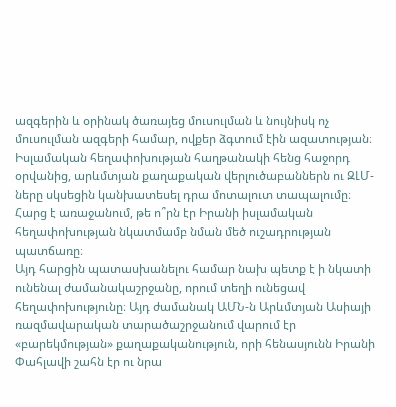ազգերին և օրինակ ծառայեց մուսուլման և նույնիսկ ոչ մուսուլման ազգերի համար, ովքեր ձգտում էին ազատության։
Իսլամական հեղափոխության հաղթանակի հենց հաջորդ օրվանից, արևմտյան քաղաքական վերլուծաբաններն ու ԶԼՄ-ները սկսեցին կանխատեսել դրա մոտալուտ տապալումը։ Հարց է առաջանում, թե ո՞րն էր Իրանի իսլամական հեղափոխության նկատմամբ նման մեծ ուշադրության պատճառը։
Այդ հարցին պատասխանելու համար նախ պետք է ի նկատի ունենալ ժամանակաշրջանը, որում տեղի ունեցավ հեղափոխությունը։ Այդ ժամանակ ԱՄՆ-ն Արևմտյան Ասիայի ռազմավարական տարածաշրջանում վարում էր «բարեկմության» քաղաքականություն, որի հենասյունն Իրանի Փահլավի շահն էր ու նրա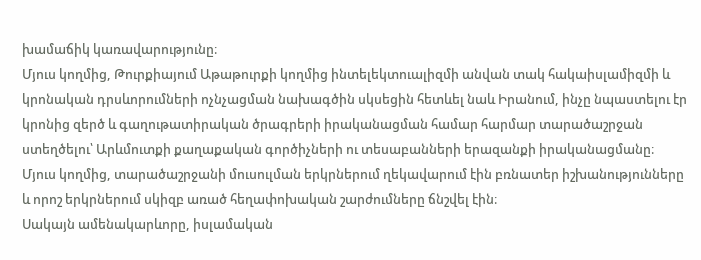խամաճիկ կառավարությունը։
Մյուս կողմից, Թուրքիայում Աթաթուրքի կողմից ինտելեկտուալիզմի անվան տակ հակաիսլամիզմի և կրոնական դրսևորումների ոչնչացման նախագծին սկսեցին հետևել նաև Իրանում, ինչը նպաստելու էր կրոնից զերծ և գաղութատիրական ծրագրերի իրականացման համար հարմար տարածաշրջան ստեղծելու՝ Արևմուտքի քաղաքական գործիչների ու տեսաբանների երազանքի իրականացմանը։
Մյուս կողմից, տարածաշրջանի մուսուլման երկրներում ղեկավարում էին բռնատեր իշխանությունները և որոշ երկրներում սկիզբ առած հեղափոխական շարժումները ճնշվել էին։
Սակայն ամենակարևորը, իսլամական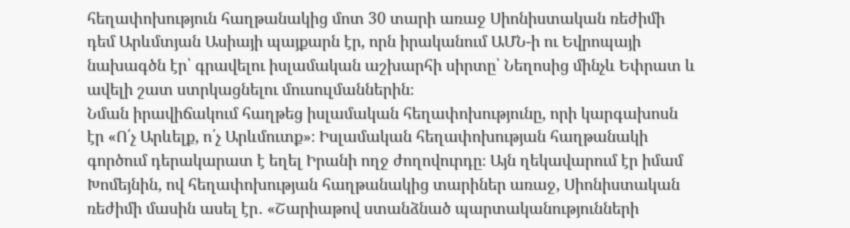հեղափոխություն հաղթանակից մոտ 30 տարի առաջ Սիոնիստական ռեժիմի դեմ Արևմտյան Ասիայի պայքարն էր, որն իրականում ԱՄՆ-ի ու Եվրոպայի նախագծն էր՝ գրավելու իսլամական աշխարհի սիրտը՝ Նեղոսից մինչև Եփրատ և ավելի շատ ստրկացնելու մուսուլմաններին։
Նման իրավիճակում հաղթեց իսլամական հեղափոխությունը, որի կարգախոսն էր «Ո՛չ Արևելք, ո՛չ Արևմուտք»։ Իսլամական հեղափոխության հաղթանակի գործում դերակարատ է եղել Իրանի ողջ ժողովուրդը։ Այն ղեկավարում էր իմամ Խոմեյնին, ով հեղափոխության հաղթանակից տարիներ առաջ, Սիոնիստական ռեժիմի մասին ասել էր․ «Շարիաթով ստանձնած պարտականությունների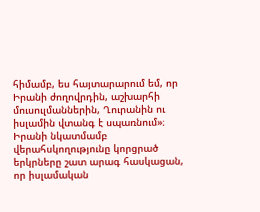հիմամբ, ես հայտարարում եմ, որ Իրանի ժողովրդին, աշխարհի մուսուլմաններին, Ղուրանին ու իսլամին վտանգ է սպառնում»։
Իրանի նկատմամբ վերահսկողությունը կորցրած երկրները շատ արագ հասկացան, որ իսլամական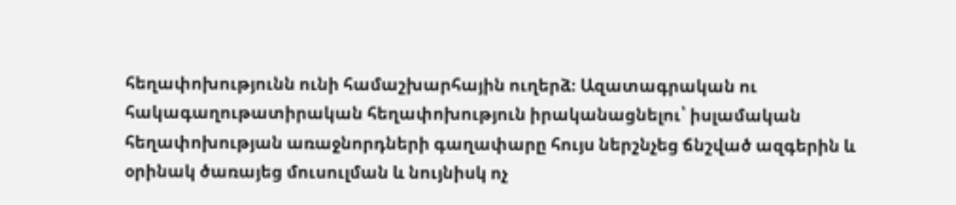հեղափոխությունն ունի համաշխարհային ուղերձ։ Ազատագրական ու հակագաղութատիրական հեղափոխություն իրականացնելու՝ իսլամական հեղափոխության առաջնորդների գաղափարը հույս ներշնչեց ճնշված ազգերին և օրինակ ծառայեց մուսուլման և նույնիսկ ոչ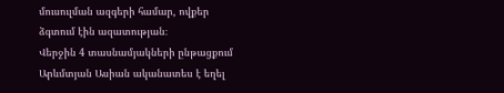մուսուլման ազգերի համար, ովքեր ձգտում էին ազատության։
Վերջին 4 տասնամյակների ընթացքում Արևմտյան Ասիան ականատես է եղել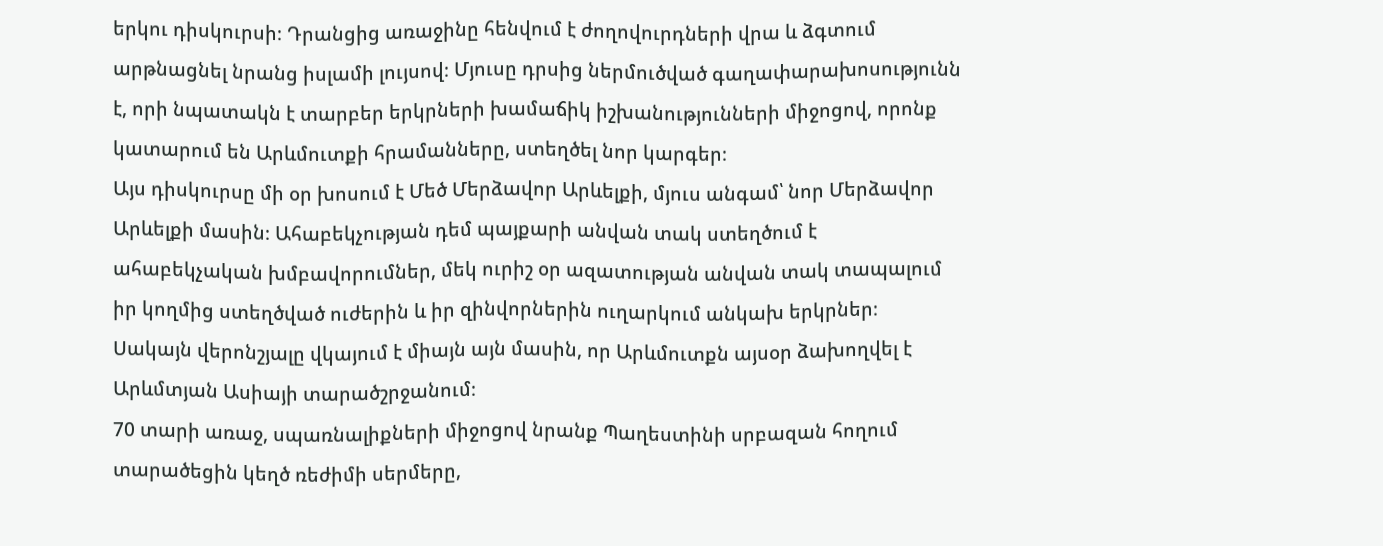երկու դիսկուրսի։ Դրանցից առաջինը հենվում է ժողովուրդների վրա և ձգտում արթնացնել նրանց իսլամի լույսով։ Մյուսը դրսից ներմուծված գաղափարախոսությունն է, որի նպատակն է տարբեր երկրների խամաճիկ իշխանությունների միջոցով, որոնք կատարում են Արևմուտքի հրամանները, ստեղծել նոր կարգեր։
Այս դիսկուրսը մի օր խոսում է Մեծ Մերձավոր Արևելքի, մյուս անգամ՝ նոր Մերձավոր Արևելքի մասին։ Ահաբեկչության դեմ պայքարի անվան տակ ստեղծում է ահաբեկչական խմբավորումներ, մեկ ուրիշ օր ազատության անվան տակ տապալում իր կողմից ստեղծված ուժերին և իր զինվորներին ուղարկում անկախ երկրներ։
Սակայն վերոնշյալը վկայում է միայն այն մասին, որ Արևմուտքն այսօր ձախողվել է Արևմտյան Ասիայի տարածշրջանում։
70 տարի առաջ, սպառնալիքների միջոցով նրանք Պաղեստինի սրբազան հողում տարածեցին կեղծ ռեժիմի սերմերը,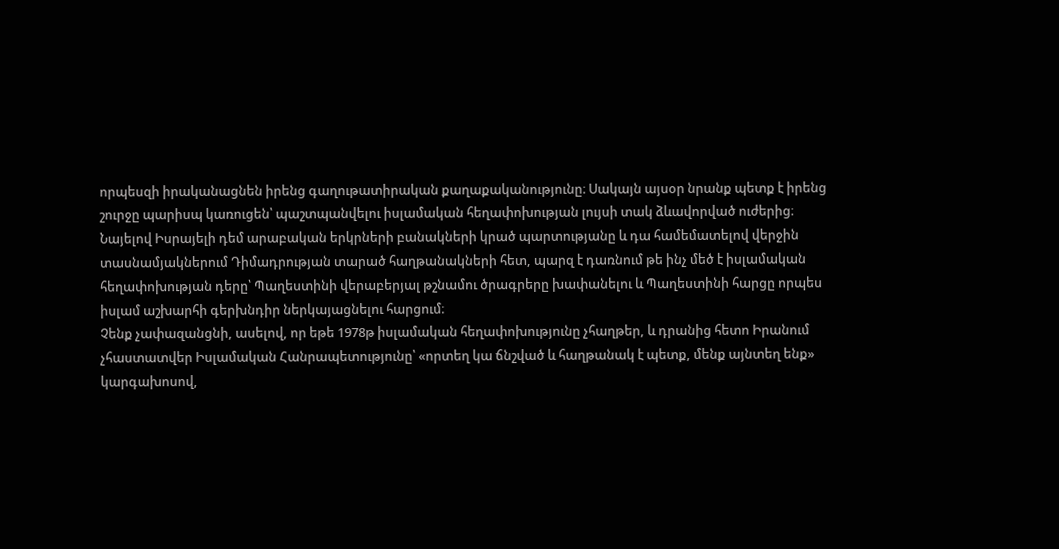որպեսզի իրականացնեն իրենց գաղութատիրական քաղաքականությունը։ Սակայն այսօր նրանք պետք է իրենց շուրջը պարիսպ կառուցեն՝ պաշտպանվելու իսլամական հեղափոխության լույսի տակ ձևավորված ուժերից։
Նայելով Իսրայելի դեմ արաբական երկրների բանակների կրած պարտությանը և դա համեմատելով վերջին տասնամյակներում Դիմադրության տարած հաղթանակների հետ, պարզ է դառնում թե ինչ մեծ է իսլամական հեղափոխության դերը՝ Պաղեստինի վերաբերյալ թշնամու ծրագրերը խափանելու և Պաղեստինի հարցը որպես իսլամ աշխարհի գերխնդիր ներկայացնելու հարցում։
Չենք չափազանցնի, ասելով, որ եթե 1978թ իսլամական հեղափոխությունը չհաղթեր, և դրանից հետո Իրանում չհաստատվեր Իսլամական Հանրապետությունը՝ «որտեղ կա ճնշված և հաղթանակ է պետք, մենք այնտեղ ենք» կարգախոսով,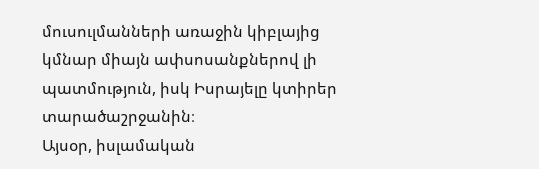մուսուլմանների առաջին կիբլայից կմնար միայն ափսոսանքներով լի պատմություն, իսկ Իսրայելը կտիրեր տարածաշրջանին։
Այսօր, իսլամական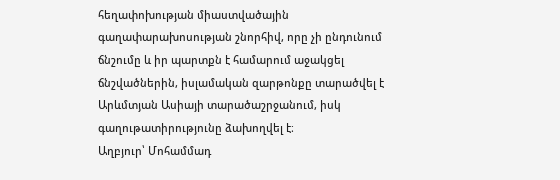հեղափոխության միաստվածային գաղափարախոսության շնորհիվ, որը չի ընդունում ճնշումը և իր պարտքն է համարում աջակցել ճնշվածներին, իսլամական զարթոնքը տարածվել է Արևմտյան Ասիայի տարածաշրջանում, իսկ գաղութատիրությունը ձախողվել է։
Աղբյուր՝ Մոհամմադ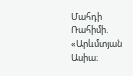Մահդի Ռահիմի. «Արևմտյան Ասիա։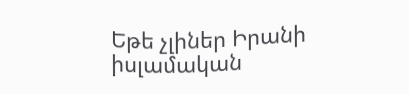Եթե չլիներ Իրանի իսլամական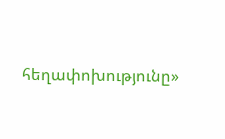հեղափոխությունը»